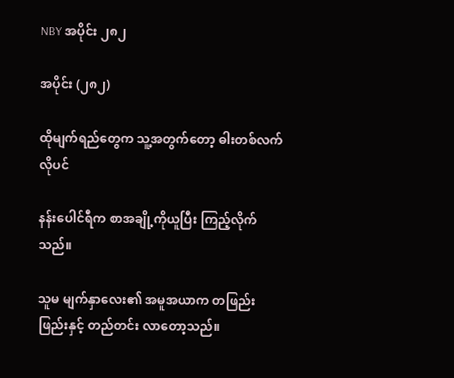NBY အပိုင်း ၂၈၂

အပိုင်း (၂၈၂)

ထိုမျက်ရည်တွေက သူ့အတွက်တော့ ဓါးတစ်လက်လိုပင်

နန်းပေါင်ရီက စာအချို့ကိုယူပြီး ကြည့်လိုက်သည်။

သူမ မျက်နှာလေး၏ အမူအယာက တဖြည်းဖြည်းနှင့် တည်တင်း လာတော့သည်။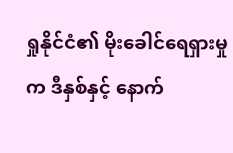ရှုနိုင်ငံ၏ မိုးခေါင်ရေရှားမှုက ဒီနှစ်နှင့် နောက်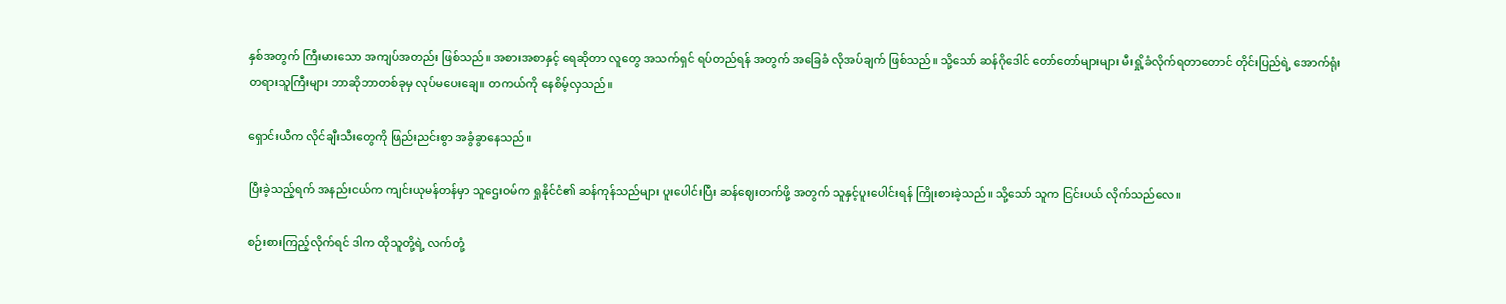နှစ်အတွက် ကြီးမားသော အကျပ်အတည်း ဖြစ်သည်။ အစားအစာနှင့် ရေဆိုတာ လူတွေ အသက်ရှင် ရပ်တည်ရန် အတွက် အခြေခံ လိုအပ်ချက် ဖြစ်သည်။ သို့သော် ဆန်ဂိုဒေါင် တော်တော်များများ မီးရှို့ခံလိုက်ရတာတောင် တိုင်းပြည်ရဲ့ အောက်ရုံး တရားသူကြီးများ ဘာဆိုဘာတစ်ခုမှ လုပ်မပေးချေ။ တကယ်ကို နေစိမ့်လှသည်။

ရှောင်းယီက လိုင်ချီးသီးတွေကို ဖြည်းညင်းစွာ အခွံခွာနေသည်။

ပြီးခဲ့သည့်ရက် အနည်းငယ်က ကျင်းယုမန်တန်မှာ သူဌေးဝမ်က ရှုနိုင်ငံ၏ ဆန်ကုန်သည်များ ပူးပေါင်းပြီး ဆန်ဈေးတက်ဖို့ အတွက် သူနှင့်ပူးပေါင်းရန် ကြိုးစားခဲ့သည်။ သို့သော် သူက ငြင်းပယ် လိုက်သည်‌လေ။

စဉ်းစားကြည့်လိုက်ရင် ဒါက ထိုသူတို့ရဲ့ လက်တုံ့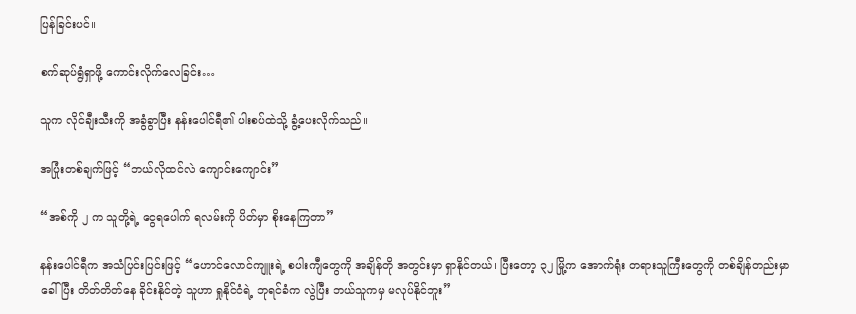ပြန်ခြင်းပင်။

စက်ဆုပ်ရွံရှာဖို့ ကောင်းလိုက်လေခြင်း…

သူက လိုင်ချီးသီးကို အခွံခွာပြီး နန်းပေါင်ရီ၏ ပါးစပ်ထဲသို့ ခွံ့ပေးလိုက်သည်။

အပြုံးတစ်ချက်ဖြင့် “ဘယ်လိုထင်လဲ ကျောင်းကျောင်း”

“အစ်ကို ၂ က သူတို့ရဲ့ ငွေရပေါက် ရလမ်းကို ပိတ်မှာ စိုးနေကြတာ”

နန်းပေါင်ရီက အသံပြင်းပြင်းဖြင့် “ဟောင်လောင်ကျူးရဲ့ စပါးကျီတွေကို အချိန်တို အတွင်းမှာ ရှာနိုင်တယ်၊ ပြီးတော့ ၃၂ မြို့က အောက်ရုံး တရားသူကြီးတွေကို တစ်ချိန်တည်းမှာ ခေါ်ပြီး တိတ်တိတ်နေ ခိုင်းနိုင်တဲ့ သူဟာ ရှုနိုင်ငံရဲ့ ဘုရင်ခံက လွဲပြီး ဘယ်သူကမှ မလုပ်နိုင်ဘူး”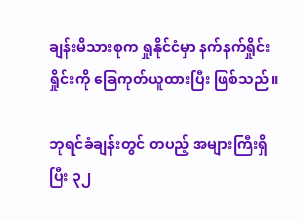ချန်းမိသားစုက ရှုနိုင်ငံမှာ နက်နက်ရှိုင်းရှိုင်းကို ခြေကုတ်ယူထားပြီး ဖြစ်သည်။

ဘုရင်ခံချန်းတွင် တပည့် အများကြီးရှိပြီး ၃၂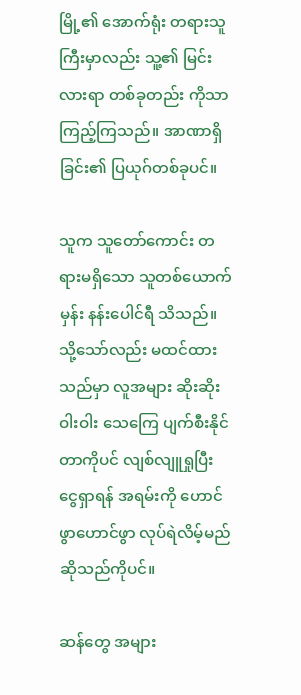မြို့၏ အောက်ရုံး တရားသူကြီးမှာလည်း သူ့၏ မြင်းလားရာ တစ်ခုတည်း ကိုသာ ကြည့်ကြသည်။ အာဏာရှိခြင်း၏ ပြယုဂ်တစ်ခုပင်။

သူက သူတော်ကောင်း တရားမရှိသော သူတစ်ယောက်မှန်း နန်းပေါင်ရီ သိသည်။ သို့သော်လည်း မထင်ထားသည်မှာ လူအများ ဆိုးဆိုးဝါးဝါး သေကြေ ပျက်စီးနိုင်တာကိုပင် လျစ်လျူရှုပြီး ငွေရှာရန် အရမ်းကို ဟောင်ဖွာဟောင်ဖွာ လုပ်ရဲလိမ့်မည် ဆိုသည်ကိုပင်။

ဆန်တွေ အများ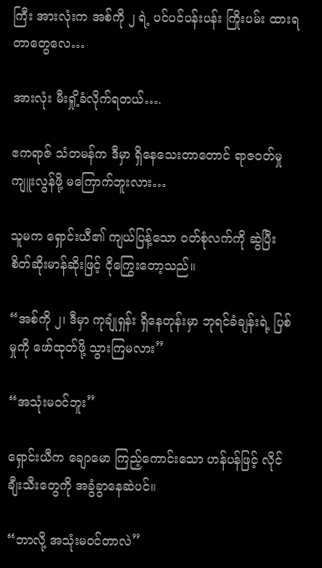ကြီး အားလုံးက အစ်ကို ၂ ရဲ့ ပင်ပင်ပန်းပန်း ကြိုးပမ်း ထားရတာတွေလေ…

အားလုံး မီးရှို့ခံလိုက်ရတယ်….

ဧကရာဇ် သံတမန်က ဒီမှာ ရှိနေသေးတာတောင် ရာဇဝတ်မှု ကျူးလွန်ဖို့ မကြောက်ဘူးလား…

သူမက ရှောင်းယီ၏ ကျယ်ပြန့်သော ဝတ်စုံလက်ကို ဆွဲပြီး စိတ်ဆိုးမာန်ဆိုးဖြင့် ငိုကြွေးတော့သည်။

“အစ်ကို ၂၊ ဒီမှာ ကုချုံရှန်း ရှိနေတုန်းမှာ ဘုရင်ခံချန်းရဲ့ ပြစ်မှုကို ဖော်ထုတ်ဖို့ သွားကြမလား”

“အသုံးမဝင်ဘူး”

ရှောင်းယီက ချောမော ကြည့်ကောင်းသော ဟန်ပန်ဖြင့် လိုင်ချီးသီးတွေကို အခွံခွာနေဆဲပင်။

“ဘာလို့ အသုံးမဝင်တာလဲ”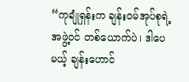“ကုချုံရှန်းက ချန်းဝမ်အုပ်စုရဲ့ အဖွဲ့ဝင် တစ်ယောက်ပဲ၊ ဒါပေမယ့် ချန်းဟောင်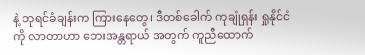နဲ့ ဘုရင်ခံချန်းက ကြားနေတွေ၊ ဒီတစ်ခေါက် ကုချုံရှန်း ရှုနိုင်ငံကို လာတာဟာ ဘေးအန္တရာယ် အတွက် ကူညီထောက်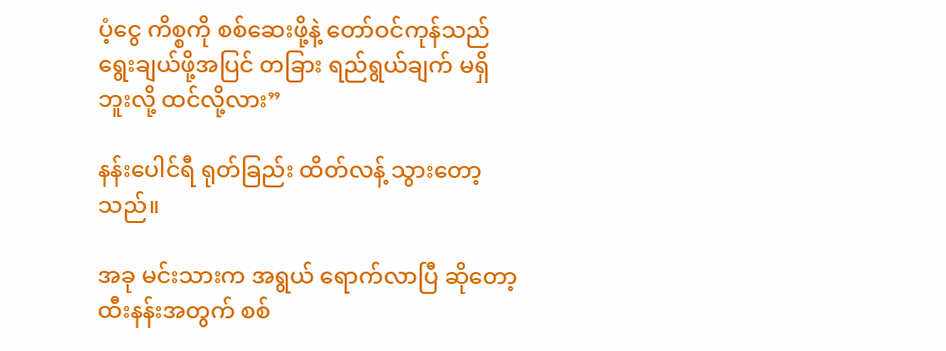ပံ့ငွေ ကိစ္စကို စစ်ဆေးဖို့နဲ့ တော်ဝင်ကုန်သည် ရွေးချယ်ဖို့အပြင် တခြား ရည်ရွယ်ချက် မရှိဘူးလို့ ထင်လို့လား”

နန်းပေါင်ရီ ရုတ်ခြည်း ထိတ်လန့် သွားတော့သည်။

အခု မင်းသားက အရွယ် ရောက်လာပြီ ဆိုတော့ ထီးနန်းအတွက် စစ်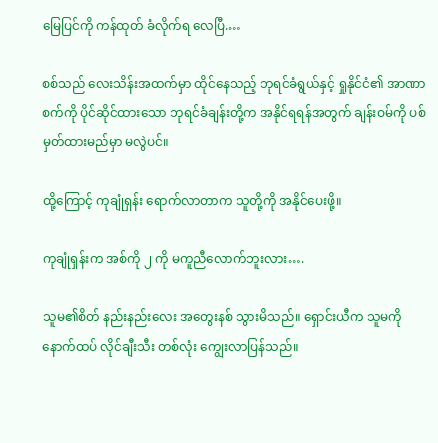မြေပြင်ကို ကန်ထုတ် ခံလိုက်ရ‌ လေပြီ.…

စစ်သည် လေးသိန်းအထက်မှာ ထိုင်နေသည့် ဘုရင်ခံရွယ်နှင့် ရှုနိုင်ငံ၏ အာဏာစက်ကို ပိုင်ဆိုင်ထားသော ဘုရင်ခံချန်းတို့က အနိုင်ရရန်အတွက် ချန်းဝမ်ကို ပစ်မှတ်ထားမည်မှာ မလွဲပင်။

ထို့ကြောင့် ကုချုံရှန်း ရောက်လာတာက သူတို့ကို အနိုင်ပေးဖို့။

ကုချုံရှန်းက အစ်ကို ၂ ကို မကူညီလောက်ဘူးလား….

သူမ၏စိတ် နည်းနည်းလေး အတွေးနစ် သွားမိသည်။ ရှောင်းယီက သူမကို နောက်ထပ် လိုင်ချီးသီး တစ်လုံး ကျွေးလာပြန်သည်။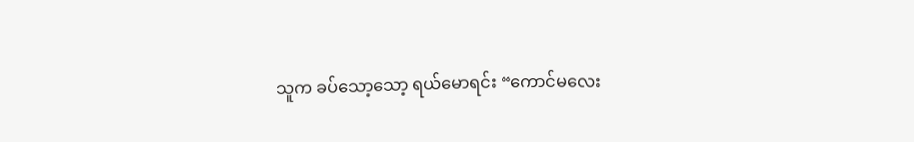သူက ခပ်သော့သော့ ရယ်မောရင်း “ကောင်မလေး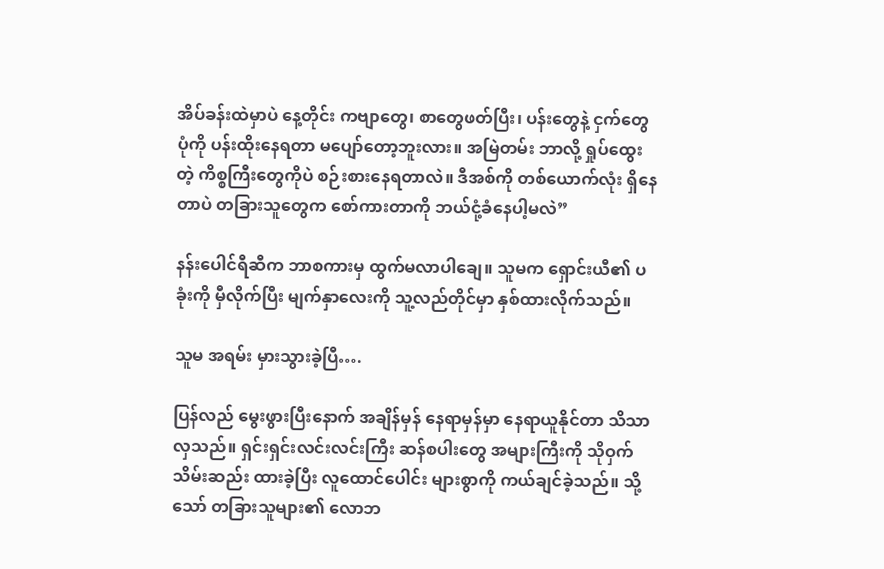အိပ်ခန်းထဲမှာပဲ နေ့တိုင်း ကဗျာတွေ၊ စာတွေဖတ်ပြီး၊ ပန်းတွေနဲ့ ငှက်တွေပုံကို ပန်းထိုးနေရတာ မပျော်တော့ဘူးလား။ အမြဲတမ်း ဘာလို့ ရှုပ်ထွေးတဲ့ ကိစ္စကြီးတွေကိုပဲ စဉ်းစားနေရတာလဲ။ ဒီအစ်ကို တစ်ယောက်လုံး ရှိနေတာပဲ တခြားသူတွေက စော်ကားတာကို ဘယ်ငုံ့ခံနေပါ့မလဲ”

နန်းပေါင်ရီဆီက ဘာစကားမှ ထွက်မလာပါချေ။ သူမက ရှောင်းယီ၏ ပခုံးကို မှီလိုက်ပြီး မျက်နှာလေးကို သူ့လည်တိုင်မှာ နှစ်ထားလိုက်သည်။

သူမ အရမ်း မှားသွားခဲ့ပြီ….

ပြန်လည် မွေးဖွားပြီးနောက် အချိန်မှန် နေရာမှန်မှာ နေရာယူနိုင်တာ သိသာလှသည်။ ရှင်းရှင်းလင်းလင်းကြီး ဆန်စပါးတွေ အများကြီးကို သိုဝှက် သိမ်းဆည်း ထားခဲ့ပြီး လူထောင်ပေါင်း များစွာကို ကယ်ချင်ခဲ့သည်။ သို့သော် တခြားသူများ၏ လောဘ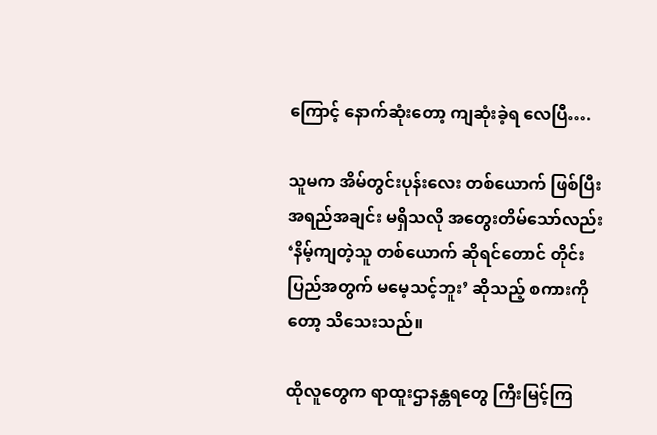ကြောင့် နောက်ဆုံးတော့ ကျဆုံးခဲ့ရ လေပြီ….

သူမက အိမ်တွင်းပုန်းလေး တစ်ယောက် ဖြစ်ပြီး အရည်အချင်း မရှိသလို အတွေးတိမ်သော်လည်း ‘နိမ့်ကျတဲ့သူ တစ်ယောက် ဆိုရင်တောင် တိုင်းပြည်အတွက် မမေ့သင့်ဘူး’ ဆိုသည့် စကားကိုတော့ သိသေးသည်။

ထိုလူတွေက ရာထူးဌာနန္တရတွေ ကြီးမြင့်ကြ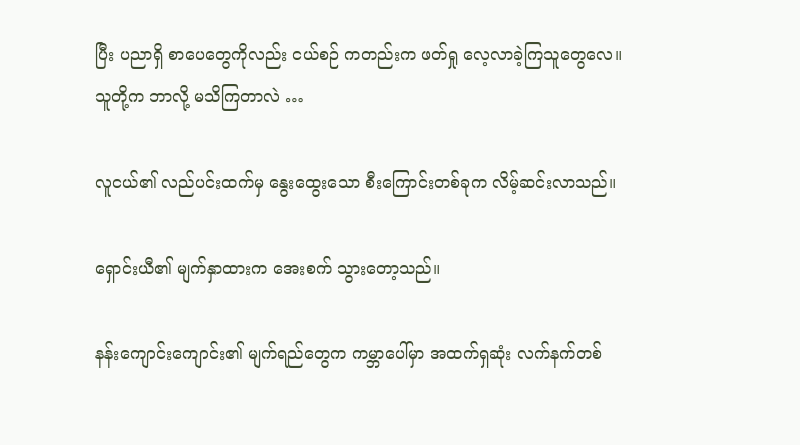ပြီး ပညာရှိ စာပေတွေကိုလည်း ငယ်စဉ် ကတည်းက ဖတ်ရှု လေ့လာခဲ့ကြသူတွေလေ။ သူတို့က ဘာလို့ မသိကြတာလဲ …

လူငယ်၏ လည်ပင်းထက်မှ နွေးထွေးသော စီးကြောင်းတစ်ခုက လိမ့်ဆင်းလာသည်။

ရှောင်းယီ၏ မျက်နှာထားက အေးစက် သွားတော့သည်။

နန်းကျောင်းကျောင်း၏ မျက်ရည်တွေက ကမ္ဘာပေါ်မှာ အထက်ရှဆုံး လက်နက်တစ်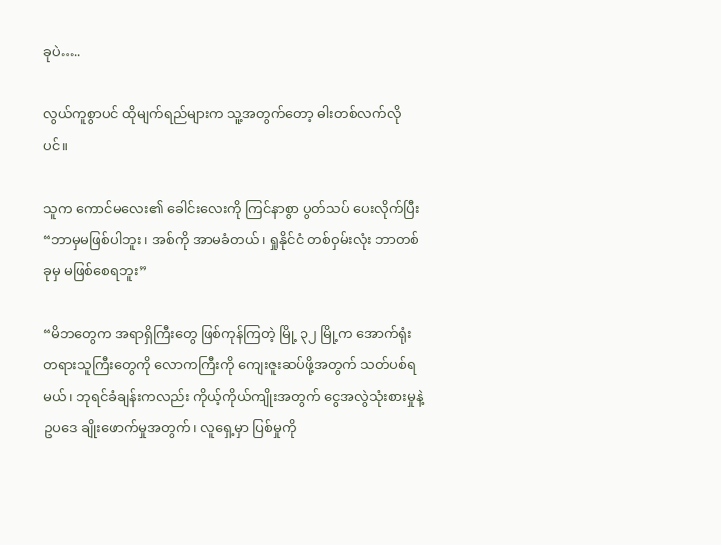ခုပဲ…..

လွယ်ကူစွာပင် ထိုမျက်ရည်များက သူ့အတွက်တော့ ဓါးတစ်လက်လိုပင်။

သူက ကောင်မလေး၏ ခေါင်းလေးကို ကြင်နာစွာ ပွတ်သပ် ပေးလိုက်ပြီး “ဘာမှမဖြစ်ပါဘူး၊ အစ်ကို အာမခံတယ်၊ ရှုနိုင်ငံ တစ်ဝှမ်းလုံး ဘာတစ်ခုမှ မဖြစ်စေရဘူး”

“မိဘတွေက အရာရှိကြီးတွေ ဖြစ်ကုန်ကြတဲ့ မြို့ ၃၂ မြို့က အောက်ရုံး တရားသူကြီးတွေကို လောကကြီးကို ကျေးဇူးဆပ်ဖို့အတွက် သတ်ပစ်ရမယ်၊ ဘုရင်ခံချန်းကလည်း ကိုယ့်ကိုယ်ကျိုးအတွက် ငွေအလွဲသုံးစားမှုနဲ့ ဥပဒေ ချိုးဖောက်မှုအတွက်၊ လူရှေ့မှာ ပြစ်မှုကို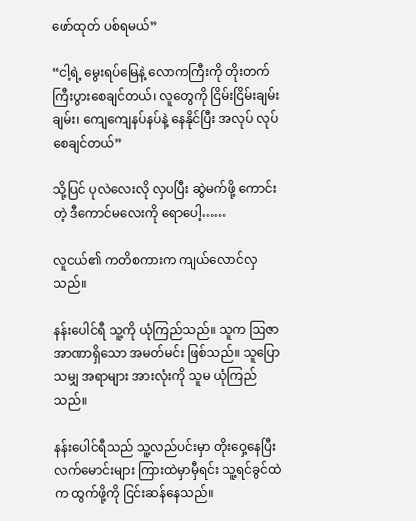ဖော်ထုတ် ပစ်ရမယ်”

“ငါ့ရဲ့ မွေးရပ်မြေနဲ့ လောကကြီးကို တိုးတက် ကြီးပွားစေချင်တယ်၊ လူတွေကို ငြိမ်းငြိမ်းချမ်းချမ်း၊ ကျေကျေနပ်နပ်နဲ့ နေနိုင်ပြီး အလုပ် လုပ်စေချင်တယ်”

သို့ပြင် ပုလဲလေးလို လှပပြီး ဆွဲမက်ဖို့ ကောင်းတဲ့ ဒီကောင်မလေးကို ရောပေါ့……

လူငယ်၏ ကတိစကားက ကျယ်လောင်လှသည်။

နန်းပေါင်ရီ သူ့ကို ယုံကြည်သည်။ သူက ဩဇာအာဏာရှိသော အမတ်မင်း ဖြစ်သည်။ သူပြောသမျှ အရာများ အားလုံးကို သူမ ယုံကြည်သည်။

နန်းပေါင်ရီသည် သူ့လည်ပင်းမှာ တိုးဝှေ့နေပြီး လက်မောင်းများ ကြားထဲမှာမှီရင်း သူ့ရင်ခွင်ထဲက ထွက်ဖို့ကို ငြင်းဆန်နေသည်။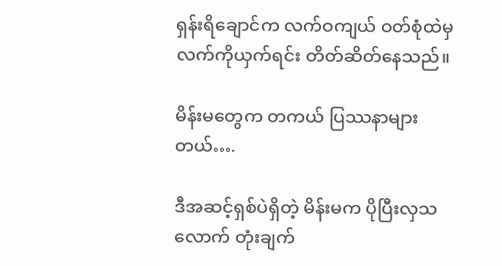ရှန်းရိချောင်က လက်ဝကျယ် ဝတ်စုံထဲမှ လက်ကိုယှက်ရင်း တိတ်ဆိတ်နေသည်။

မိန်းမတွေက တကယ် ပြဿနာများတယ်….

ဒီအဆင့်ရှစ်ပဲရှိတဲ့ မိန်းမက ပိုပြီးလှသလောက် တုံးချက်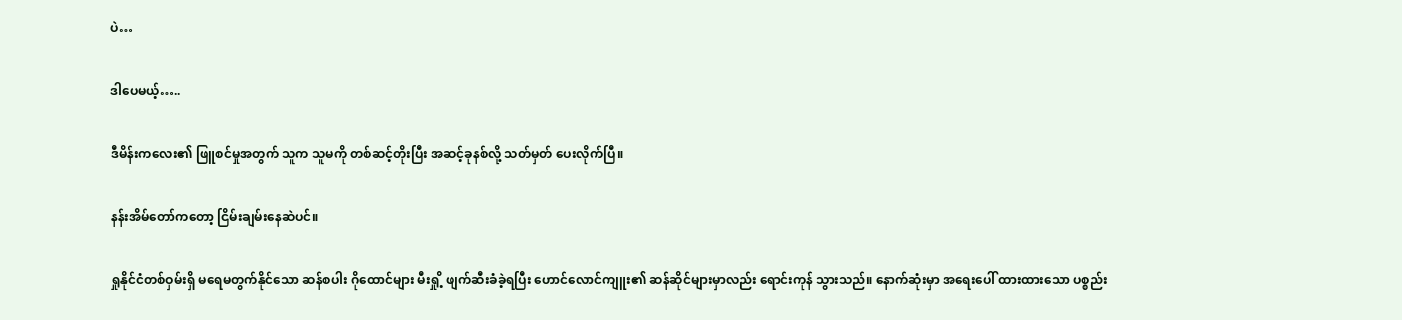ပဲ…

ဒါပေမယ့်…..

ဒီမိန်းကလေး၏ ဖြူစင်မှုအတွက် သူက သူမကို တစ်ဆင့်တိုးပြီး အဆင့်ခုနစ်လို့ သတ်မှတ် ပေးလိုက်ပြီ။

နန်းအိမ်တော်ကတော့ ငြိမ်းချမ်းနေဆဲပင်။

ရှုနိုင်ငံတစ်ဝှမ်းရှိ မရေမတွက်နိုင်သော ဆန်စပါး ဂိုထောင်များ မီးရှို့ ဖျက်ဆီးခံခဲ့ရပြီး ဟောင်လောင်ကျူး၏ ဆန်ဆိုင်များမှာလည်း ရောင်းကုန် သွားသည်။ နောက်ဆုံးမှာ အရေးပေါ် ထားထားသော ပစ္စည်း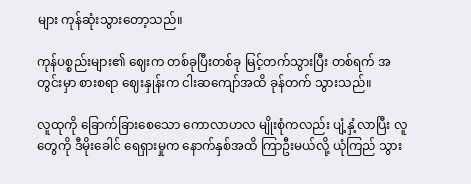များ ကုန်ဆုံးသွားတော့သည်။

ကုန်ပစ္စည်းများ၏ ဈေးက တစ်ခုပြီးတစ်ခု မြင့်တက်သွားပြီး တစ်ရက် အတွင်းမှာ စားစရာ ဈေးနှုန်းက ငါးဆကျော်အထိ ခုန်တက် သွားသည်။

လူထုကို ခြောက်ခြားစေသော ကောလာဟလ မျိုးစုံကလည်း ပျံ့နှံ့လာပြီး လူတွေကို ဒီမိုးခေါင် ရေရှားမှုက နောက်နှစ်အထိ ကြာဦးမယ်လို့ ယုံကြည် သွား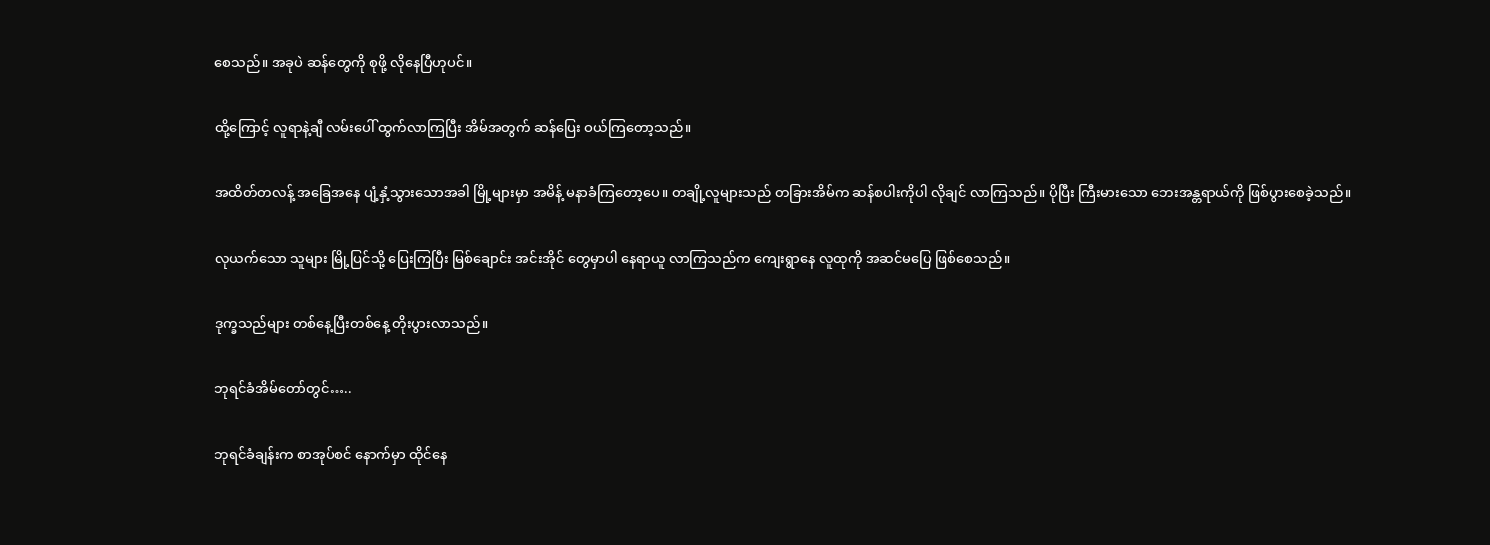စေသည်။ အခုပဲ ဆန်တွေကို စုဖို့ လိုနေပြီဟုပင်။

ထို့ကြောင့် လူရာနဲ့ချီ လမ်းပေါ် ထွက်လာကြပြီး အိမ်အတွက် ဆန်ပြေး ဝယ်ကြတော့သည်။

အထိတ်တလန့် အခြေအနေ ပျံ့နှံ့သွားသောအခါ မြို့များမှာ အမိန့် မနာခံကြတော့ပေ။ တချို့လူများသည် တခြားအိမ်က ဆန်စပါးကိုပါ လိုချင် လာကြသည်။ ပိုပြီး ကြီးမားသော ဘေးအန္တရာယ်ကို ဖြစ်ပွားစေခဲ့သည်။

လုယက်သော သူများ မြို့ပြင်သို့ ပြေးကြပြီး မြစ်ချောင်း အင်းအိုင် တွေမှာပါ နေရာယူ လာကြသည်က ကျေးရွာနေ လူထုကို အဆင်မပြေ ဖြစ်စေသည်။

ဒုက္ခသည်များ တစ်နေ့ပြီးတစ်နေ့ တိုးပွားလာသည်။

ဘုရင်ခံအိမ်တော်တွင်…..

ဘုရင်ခံချန်းက စာအုပ်စင် နောက်မှာ ထိုင်နေ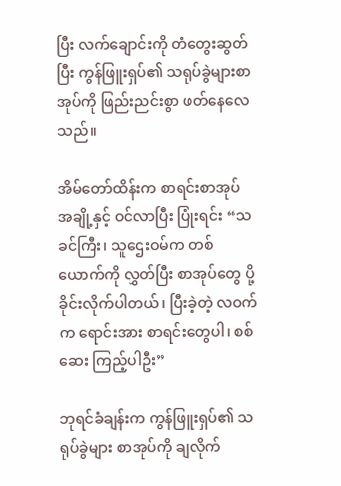ပြီး လက်ချောင်းကို တံတွေးဆွတ်ပြီး ကွန်ဖြူးရှပ်၏ သရုပ်ခွဲများစာအုပ်ကို ဖြည်းညင်းစွာ ဖတ်နေလေသည်။

အိမ်တော်ထိန်းက စာရင်းစာအုပ် အချို့နှင့် ဝင်လာပြီး ပြုံးရင်း “သခင်ကြီး၊ သူဌေးဝမ်က တစ်ယောက်ကို လွှတ်ပြီး စာအုပ်တွေ ပို့ခိုင်းလိုက်ပါတယ်၊ ပြီးခဲ့တဲ့ လဝက်က ရောင်းအား စာရင်းတွေပါ၊ စစ်ဆေး ကြည့်ပါဦး”

ဘုရင်ခံချန်းက ကွန်ဖြူးရှပ်၏ သရုပ်ခွဲများ စာအုပ်ကို ချလိုက်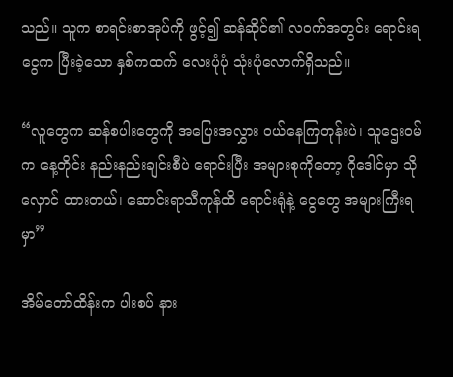သည်။ သူက စာရင်းစာအုပ်ကို ဖွင့်၍ ဆန်ဆိုင်၏ လဝက်အတွင်း ရောင်းရငွေက ပြီးခဲ့သော နှစ်ကထက် လေးပုံပုံ သုံးပုံလောက်ရှိသည်။

“လူတွေက ဆန်စပါးတွေကို အပြေးအလွှား ဝယ်နေကြတုန်းပဲ၊ သူဌေးဝမ်က နေ့တိုင်း နည်းနည်းချင်းစီပဲ ရောင်းပြီး အများစုကိုတော့ ဂိုဒေါင်မှာ သိုလှောင် ထားတယ်၊ ဆောင်းရာသီကုန်ထိ ရောင်းရုံနဲ့ ငွေတွေ အများကြီးရမှာ”

အိမ်တော်ထိန်းက ပါးစပ် နား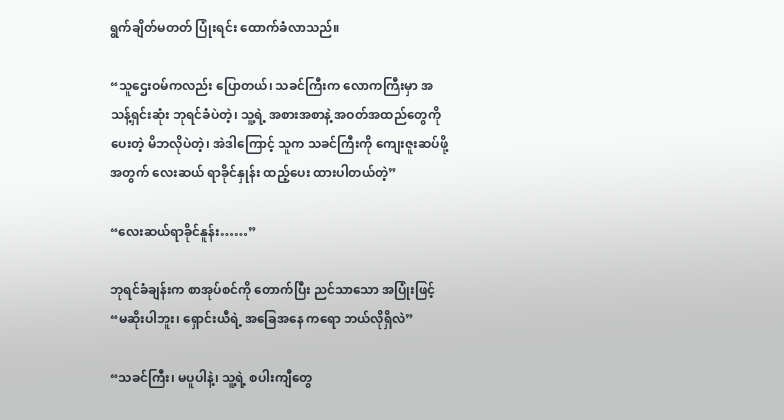ရွက်ချိတ်မတတ် ပြုံးရင်း ထောက်ခံလာသည်။

“သူဌေးဝမ်ကလည်း ပြောတယ်၊ သခင်ကြီးက လောကကြီးမှာ အသန့်ရှင်းဆုံး ဘုရင်ခံပဲတဲ့၊ သူ့ရဲ့ အစားအစာနဲ့ အဝတ်အထည်တွေကို ပေးတဲ့ မိဘလိုပဲတဲ့၊ အဲဒါကြောင့် သူက သခင်ကြီးကို ကျေးဇူးဆပ်ဖို့ အတွက် လေးဆယ် ရာခိုင်နှုန်း ထည့်ပေး ထားပါတယ်တဲ့”

“လေးဆယ်ရာခိုင်နူန်း……”

ဘုရင်ခံချန်းက စာအုပ်စင်ကို တောက်ပြီး ညင်သာသော အပြုံးဖြင့် “မဆိုးပါဘူး၊ ရှောင်းယီရဲ့ အခြေအနေ ကရော ဘယ်လိုရှိလဲ”

“သခင်ကြီး၊ မပူပါနဲ့၊ သူ့ရဲ့ စပါးကျီတွေ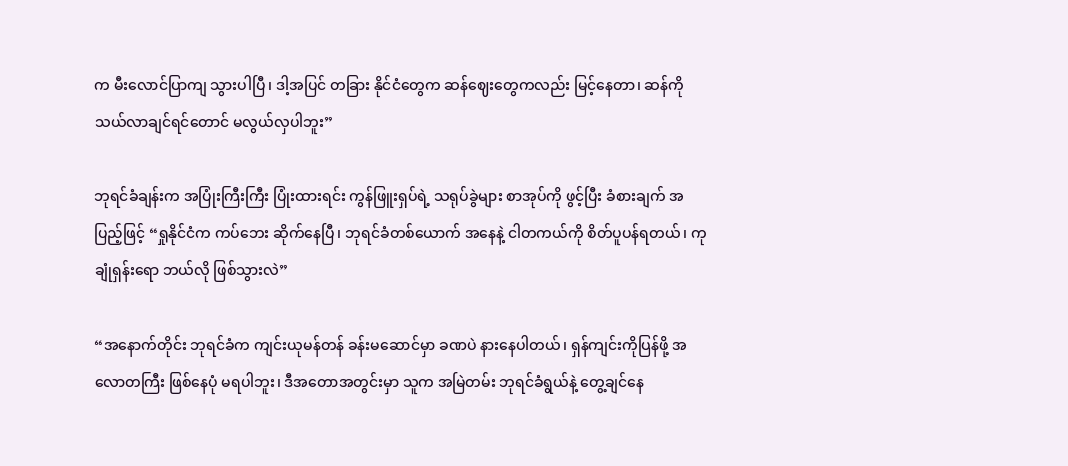က မီးလောင်ပြာကျ သွားပါပြီ၊ ဒါ့အပြင် တခြား နိုင်ငံတွေက ဆန်ဈေးတွေကလည်း မြင့်နေတာ၊ ဆန်ကို သယ်လာချင်ရင်တောင် မလွယ်လှပါဘူး”

ဘုရင်ခံချန်းက အပြုံးကြီးကြီး ပြုံးထားရင်း ကွန်ဖြူးရှပ်ရဲ့ သရုပ်ခွဲများ စာအုပ်ကို ဖွင့်ပြီး ခံစားချက် အပြည့်ဖြင့် “ရှုနိုင်ငံက ကပ်ဘေး ဆိုက်နေပြီ၊ ဘုရင်ခံတစ်ယောက် အနေနဲ့ ငါတကယ်ကို စိတ်ပူပန်ရတယ်၊ ကုချုံရှန်းရော ဘယ်လို ဖြစ်သွားလဲ”

“အနောက်တိုင်း ဘုရင်ခံက ကျင်းယုမန်တန် ခန်းမဆောင်မှာ ခဏပဲ နားနေပါတယ်၊ ရှန်ကျင်းကိုပြန်ဖို့ အလောတကြီး ဖြစ်နေပုံ မရပါဘူး၊ ဒီအတောအတွင်းမှာ သူက အမြဲတမ်း ဘုရင်ခံရွယ်နဲ့ တွေ့ချင်နေ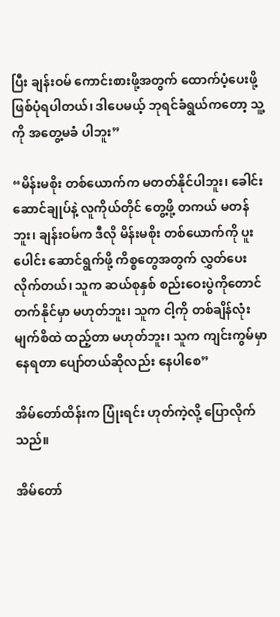ပြီး ချန်းဝမ် ကောင်းစားဖို့အတွက် ထောက်ပံ့ပေးဖို့ ဖြစ်ပုံရပါတယ်၊ ဒါပေမယ့် ဘုရင်ခံရွယ်ကတော့ သူ့ကို အတွေ့မခံ ပါဘူး”

“မိန်းမစိုး တစ်ယောက်က မတတ်နိုင်ပါဘူး၊ ခေါင်းဆောင်ချုပ်နဲ့ လူကိုယ်တိုင် တွေ့ဖို့ တကယ် မတန်ဘူး၊ ချန်းဝမ်က ဒီလို မိန်းမစိုး တစ်ယောက်ကို ပူးပေါင်း ဆောင်ရွက်ဖို့ ကိစ္စတွေအတွက် လွှတ်ပေးလိုက်တယ်၊ သူက ဆယ်စုနှစ် စည်းဝေးပွဲကိုတောင် တက်နိုင်မှာ မဟုတ်ဘူး၊ သူက ငါ့ကို တစ်ချိန်လုံး မျက်စိထဲ ထည့်တာ မဟုတ်ဘူး၊ သူက ကျင်းကွမ်မှာ နေရတာ ပျော်တယ်ဆိုလည်း နေပါစေ”

အိမ်တော်ထိန်းက ပြုံးရင်း ဟုတ်ကဲ့လို့ ပြောလိုက်သည်။

အိမ်တော်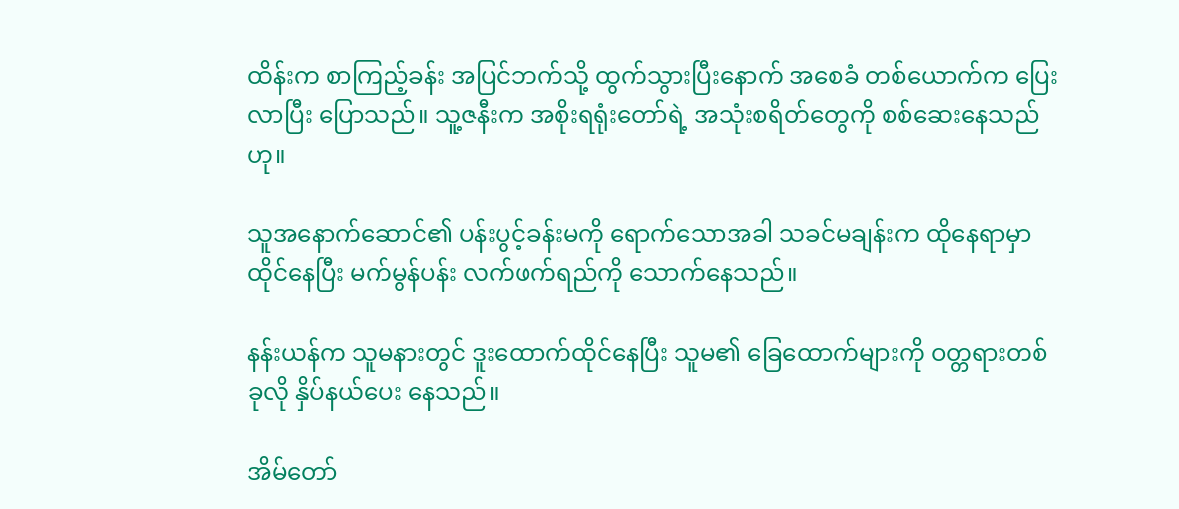ထိန်းက စာကြည့်ခန်း အပြင်ဘက်သို့ ထွက်သွားပြီးနောက် အစေခံ တစ်ယောက်က ပြေးလာပြီး ပြောသည်။ သူ့ဇနီးက အစိုးရရုံးတော်ရဲ့ အသုံးစရိတ်တွေကို စစ်ဆေးနေသည်ဟု။

သူအနောက်ဆောင်၏ ပန်းပွင့်ခန်းမကို ရောက်သောအခါ သခင်မချန်းက ထိုနေရာမှာ ထိုင်နေပြီး မက်မွန်ပန်း လက်ဖက်ရည်ကို သောက်နေသည်။

နန်းယန်က သူမနားတွင် ဒူးထောက်ထိုင်နေပြီး သူမ၏ ခြေထောက်များကို ဝတ္တရားတစ်ခုလို နှိပ်နယ်ပေး နေသည်။

အိမ်တော်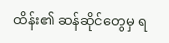ထိန်း၏ ဆန်ဆိုင်တွေမှ ရ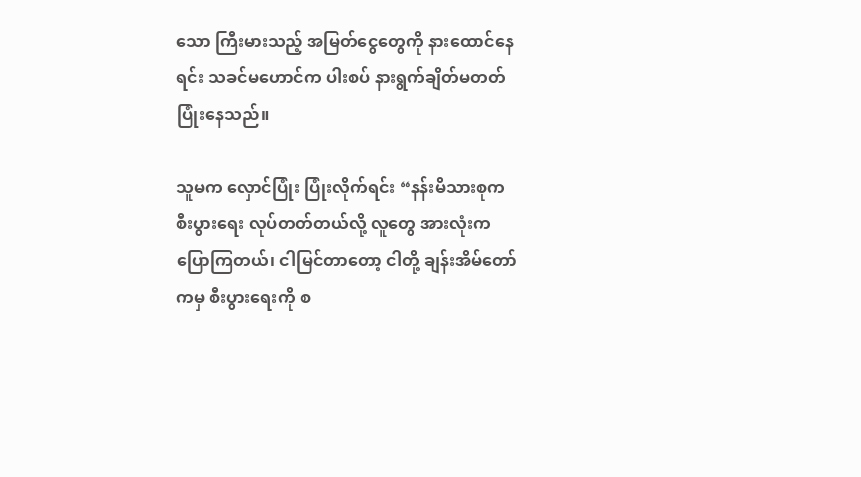သော ကြီးမားသည့် အမြတ်ငွေတွေကို နားထောင်နေရင်း သခင်မဟောင်က ပါးစပ် နားရွက်ချိတ်မတတ် ပြုံးနေသည်။

သူမက လှောင်ပြုံး ပြုံးလိုက်ရင်း “နန်းမိသားစုက စီးပွားရေး လုပ်တတ်တယ်လို့ လူတွေ အားလုံးက ပြောကြတယ်၊ ငါမြင်တာတော့ ငါတို့ ချန်းအိမ်တော်ကမှ စီးပွားရေးကို စ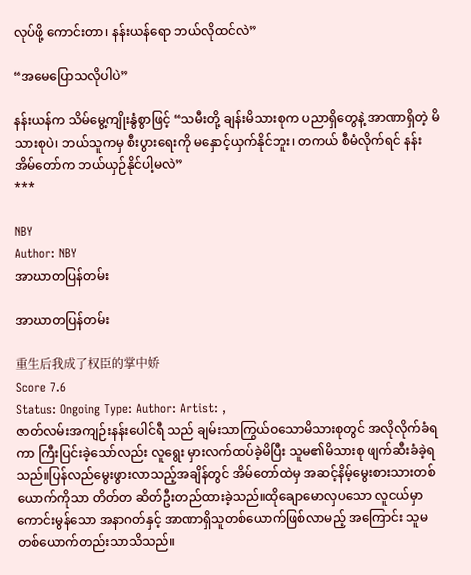လုပ်ဖို့ ကောင်းတာ၊ နန်းယန်ရော ဘယ်လိုထင်လဲ”

“အမေပြောသလိုပါပဲ”

နန်းယန်က သိမ်မွေ့ကျိုးနွံစွာဖြင့် “သမီးတို့ ချန်းမိသားစုက ပညာရှိတွေနဲ့ အာဏာရှိတဲ့ မိသားစုပဲ၊ ဘယ်သူကမှ စီးပွားရေးကို မနှောင့်ယှက်နိုင်ဘူး၊ တကယ် စီမံလိုက်ရင် နန်းအိမ်တော်က ဘယ်ယှဉ်နိုင်ပါ့မလဲ”
***

NBY
Author: NBY
အာဃာတပြန်တမ်း

အာဃာတပြန်တမ်း

重生后我成了权臣的掌中娇
Score 7.6
Status: Ongoing Type: Author: Artist: ,
ဇာတ်လမ်းအကျဉ်းနန်းပေါင်ရီ သည် ချမ်းသာကြွယ်ဝသောမိသားစုတွင် အလိုလိုက်ခံရကာ ကြီးပြင်းခဲ့သော်လည်း လူရွေး မှားလက်ထပ်ခဲ့မိပြီး သူမ၏မိသားစု ဖျက်ဆီးခံခဲ့ရ သည်။ပြန်လည်မွေးဖွားလာသည့်အချိန်တွင် အိမ်တော်ထဲမှ အဆင့်နိမ့်မွေးစားသားတစ်ယောက်ကိုသာ တိတ်တ ဆိတ်ဦးတည်ထားခဲ့သည်။ထိုချောမောလှပသော လူငယ်မှာ ကောင်းမွန်သော အနာဂတ်နှင့် အာဏာရှိသူတစ်ယောက်ဖြစ်လာမည့် အကြောင်း သူမတစ်ယောက်တည်းသာသိသည်။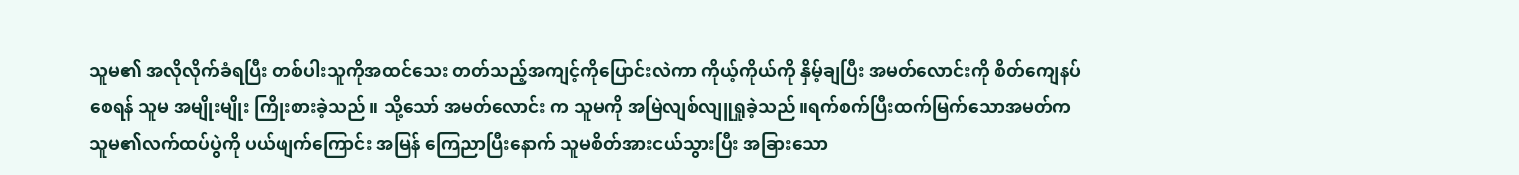သူမ၏ အလိုလိုက်ခံရပြီး တစ်ပါးသူကိုအထင်သေး တတ်သည့်အကျင့်ကိုပြောင်းလဲကာ ကိုယ့်ကိုယ်ကို နှိမ့်ချပြီး အမတ်လောင်းကို စိတ်ကျေနပ်စေရန် သူမ အမျိုးမျိုး ကြိုးစားခဲ့သည်။ သို့သော် အမတ်လောင်း က သူမကို အမြဲလျစ်လျူရှုခဲ့သည်။ရက်စက်ပြီးထက်မြက်သောအမတ်က သူမ၏လက်ထပ်ပွဲကို ပယ်ဖျက်ကြောင်း အမြန် ကြေညာပြီးနောက် သူမစိတ်အားငယ်သွားပြီး အခြားသော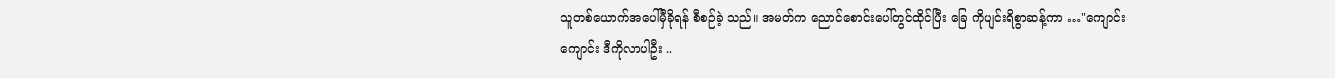သူတစ်ယောက်အပေါ်မှီခိုရန် စီစဉ်ခဲ့ သည်။ အမတ်က ညောင်စောင်းပေါ်တွင်ထိုင်ပြီး ခြေ ကိုပျင်းရိစွာဆန့်ကာ …"ကျောင်းကျောင်း ဒီကိုလာပါဦး ..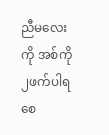ညီမလေးကို အစ်ကို ၂ဖက်ပါရစေ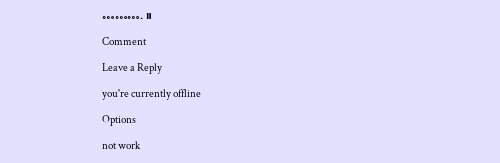………. ။

Comment

Leave a Reply

you're currently offline

Options

not work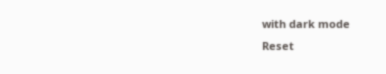with dark mode
Reset